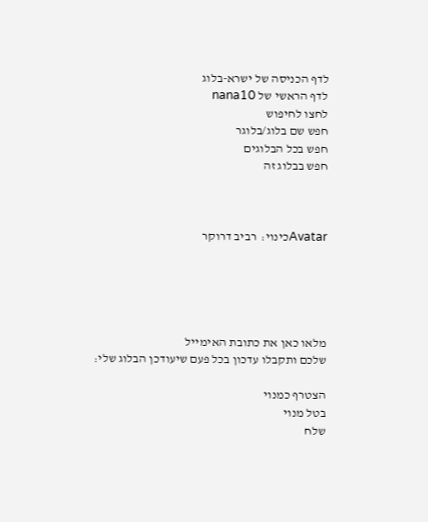לדף הכניסה של ישרא-בלוג
לדף הראשי של nana10
לחצו לחיפוש
חפש שם בלוג/בלוגר
חפש בכל הבלוגים
חפש בבלוג זה



Avatarכינוי:  רביב דרוקר





מלאו כאן את כתובת האימייל
שלכם ותקבלו עדכון בכל פעם שיעודכן הבלוג שלי:

הצטרף כמנוי
בטל מנוי
שלח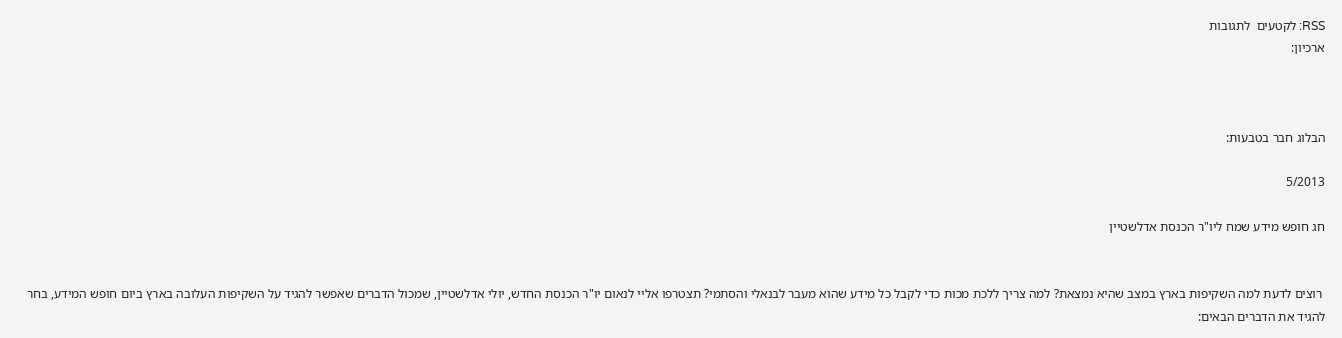RSS: לקטעים  לתגובות
ארכיון:



הבלוג חבר בטבעות:

5/2013

חג חופש מידע שמח ליו"ר הכנסת אדלשטיין


 רוצים לדעת למה השקיפות בארץ במצב שהיא נמצאת? למה צריך ללכת מכות כדי לקבל כל מידע שהוא מעבר לבנאלי והסתמי? תצטרפו אליי לנאום יו"ר הכנסת החדש, יולי אדלשטיין, שמכול הדברים שאפשר להגיד על השקיפות העלובה בארץ ביום חופש המידע, בחר להגיד את הדברים הבאים: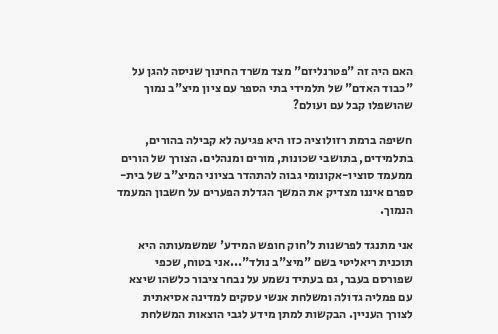האם היה זה "פטרנליזם" מצד משרד החינוך שניסה להגן על "כבוד האדם" של תלמידי בתי הספר עם ציון מיצ"ב נמוך שהושפלו קבל עם ועולם?

חשיפה ברמת רזולוציה כזו היא פגיעה לא קבילה בהורים, בתלמידים, בתושבי שכונות, מורים ומנהלים. הצורך של הורים ממעמד סוציו-אקונומי גבוה להתהדר בציוני המיצ"ב של בית-ספרם איננו מצדיק את המשך הגדלת הפערים על חשבון המעמד הנמוך.

אני מתנגד לפרשנות ל'חוק חופש המידע' שמשמעותה היא תוכנית ריאליטי בשם "מיצ"ב נולד"...אני בטוח, שכפי שפורסם בעבר, גם בעתיד נשמע על נבחר ציבור כלשהו שיצא עם פמליה גדולה ומשלחת אנשי עסקים למדינה אסיאתית לצורך העניין. הבקשות למתן מידע לגבי הוצאות המשלחת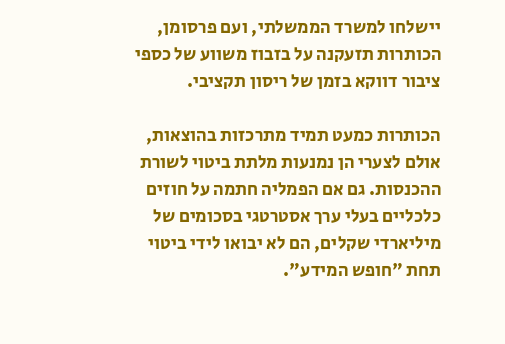יישלחו למשרד הממשלתי, ועם פרסומן, הכותרות תזעקנה על בזבוז משווע של כספי ציבור דווקא בזמן של ריסון תקציבי.

הכותרות כמעט תמיד מתרכזות בהוצאות, אולם לצערי הן נמנעות מלתת ביטוי לשורת ההכנסות. גם אם הפמליה חתמה על חוזים כלכליים בעלי ערך אסטרטגי בסכומים של מיליארדי שקלים, הם לא יבואו לידי ביטוי תחת "חופש המידע".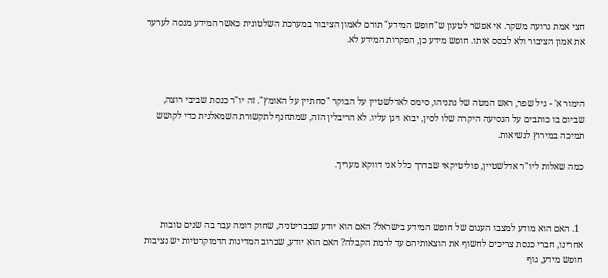חצי אמת גרועה משקר. אי אפשר לטעון ש"חופש המידע" תורם לאמון הציבור במערכת השלטונית כאשר המידע מנסה לערער את אמון הציבור ולא לבסס אותו. חופש מידע כן, הפקרות המידע לא.



הימור א' - גיל שפר, ראש המטה של נתניהו, סימס לאדלשטיין על הבוקר "סחתיין על האומץ". זה יו"ר כנסת שביבי רוצה, שביום בו כותבים על הנסיעה היקרה שלו לסין, יבוא ויגן עליו. לא הריבלין הזה, שמתחנף לתקשורת השמאלנית כדי לקושש תמיכה במירוץ לנשיאות.

כמה שאלות ליו"ר אדלשטיין, פוליטיקאי שבדרך כלל אני דווקא מעריך.



  1. האם הוא מודע למצבו העגום של חופש המידע בישראל? האם הוא יודע שבבריטניה, שחוק דומה עבר בה שנים טובות אחרינו, חברי כנסת צריכים לחשוף את הוצאותיהם עד לרמת הקבלה? האם הוא יודע, שברוב המדינות הדמוקרטיות יש נציבות חופש מידע, גוף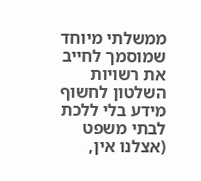ממשלתי מיוחד שמוסמך לחייב את רשויות השלטון לחשוף מידע בלי ללכת לבתי משפט (אצלנו אין,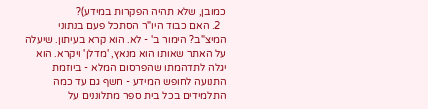כמובן, שלא תהיה הפקרות במידע)?
  2. האם כבוד היו"ר הסתכל פעם בנתוני המיצ"ב? הימור ב' - לא. הוא קרא בעיתון. שיעלה על האתר שאותו הוא מנאץ, 'מדלן' ויקרא. הוא יגלה לתדהמתו שהפרסום המלא - ביוזמת התנועה לחופש המידע - חשף גם עד כמה התלמידים בכל בית ספר מתלוננים על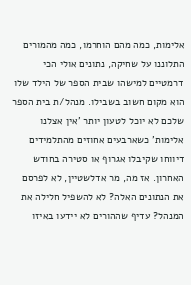אלימות, כמה מהם הוחרמו, כמה מהמורים התלוננו על שחיקה, נתונים אולי הכי דרמטיים למישהו שבית הספר של הילד שלו הוא מקום חשוב בשבילו. מנהל/ת בית הספר שלכם לא יוכל לטעון יותר 'אין אצלנו אלימות' כשארבעים אחוזים מהתלמידים דיווחו שקיבלו אגרוף או סטירה בחודש האחרון. אז מה, מר אדלשטיין, לא לפרסם את הנתונים האלה? לא להשפיל חלילה את המנהל? עדיף שההורים לא יידעו באיזו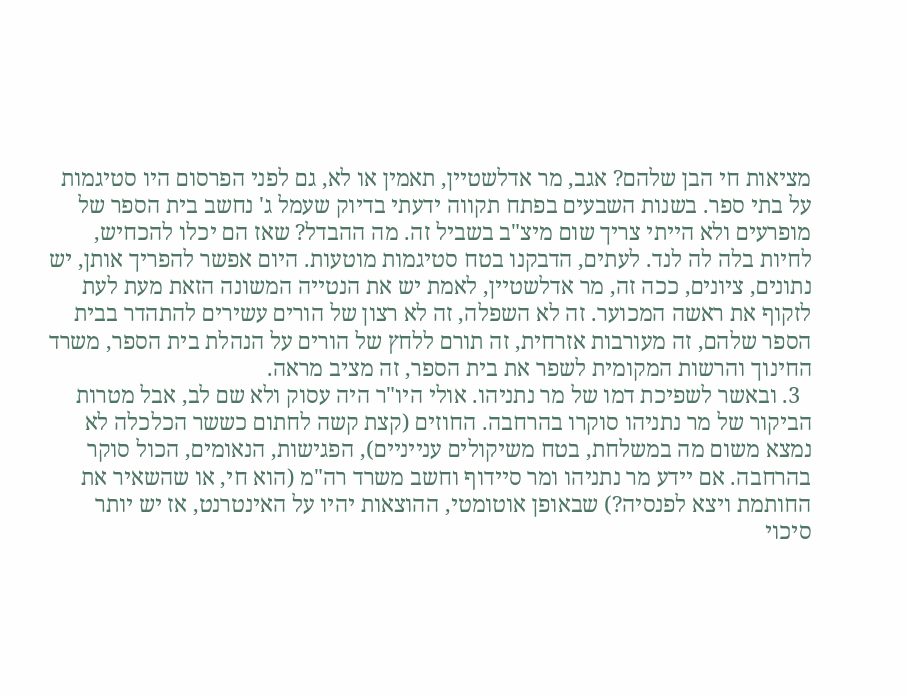מציאות חי הבן שלהם? אגב, מר אדלשטיין, תאמין או לא, גם לפני הפרסום היו סטיגמות על בתי ספר. בשנות השבעים בפתח תקווה ידעתי בדיוק שעמל ג' נחשב בית הספר של מופרעים ולא הייתי צריך שום מיצ"ב בשביל זה. מה ההבדל? שאז הם יכלו להכחיש, לחיות בלה לה לנד. לעתים, הדבקנו בטח סטיגמות מוטעות. היום אפשר להפריך אותן, יש נתונים, ציונים, ככה זה, מר אדלשטיין, לאמת יש את הנטייה המשונה הזאת מעת לעת לזקוף את ראשה המכוער. זה לא השפלה, זה לא רצון של הורים עשירים להתהדר בבית הספר שלהם, זה מעורבות אזרחית, זה תורם ללחץ של הורים על הנהלת בית הספר, משרד החינוך והרשות המקומית לשפר את בית הספר, זה מציב מראה.
  3. ובאשר לשפיכת דמו של מר נתניהו. אולי היו"ר היה עסוק ולא שם לב, אבל מטרות הביקור של מר נתניהו סוקרו בהרחבה. החוזים (קצת קשה לחתום כששר הכלכלה לא נמצא משום מה במשלחת, בטח משיקולים ענייניים), הפגישות, הנאומים, הכול סוקר בהרחבה. אם יידע מר נתניהו ומר סיידוף וחשב משרד רה"מ (הוא חי, או שהשאיר את החותמת ויצא לפנסיה?) שבאופן אוטומטי, ההוצאות יהיו על האינטרנט, אז יש יותר סיכוי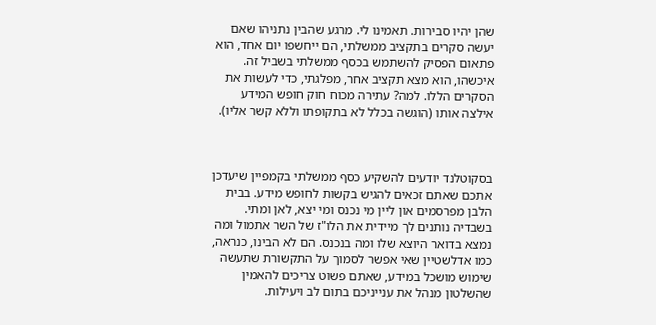שהן יהיו סבירות. תאמינו לי. מרגע שהבין נתניהו שאם יעשה סקרים בתקציב ממשלתי, הם ייחשפו יום אחד, הוא פתאום הפסיק להשתמש בכסף ממשלתי בשביל זה. איכשהו, הוא מצא תקציב אחר, מפלגתי, כדי לעשות את הסקרים הללו. למה? עתירה מכוח חוק חופש המידע אילצה אותו (הוגשה בכלל לא בתקופתו וללא קשר אליו).



בסקוטלנד יודעים להשקיע כסף ממשלתי בקמפיין שיעדכן אתכם שאתם זכאים להגיש בקשות לחופש מידע. בבית הלבן מפרסמים און ליין מי נכנס ומי יצא, לאן ומתי. בשבדיה נותנים לך מיידית את הלו"ז של השר אתמול ומה נמצא בדואר היוצא שלו ומה בנכנס. הם לא הבינו, כנראה, כמו אדלשטיין שאי אפשר לסמוך על התקשורת שתעשה שימוש מושכל במידע, שאתם פשוט צריכים להאמין שהשלטון מנהל את ענייניכם בתום לב ויעילות.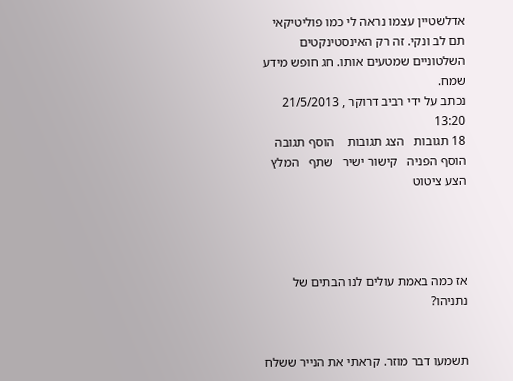אדלשטיין עצמו נראה לי כמו פוליטיקאי תם לב ונקי. זה רק האינסטינקטים השלטוניים שמטעים אותו. חג חופש מידע שמח.
נכתב על ידי רביב דרוקר , 21/5/2013 13:20
18 תגובות   הצג תגובות    הוסף תגובה   הוסף הפניה   קישור ישיר   שתף   המלץ   הצע ציטוט




אז כמה באמת עולים לנו הבתים של נתניהו?


תשמעו דבר מוזר. קראתי את הנייר ששלח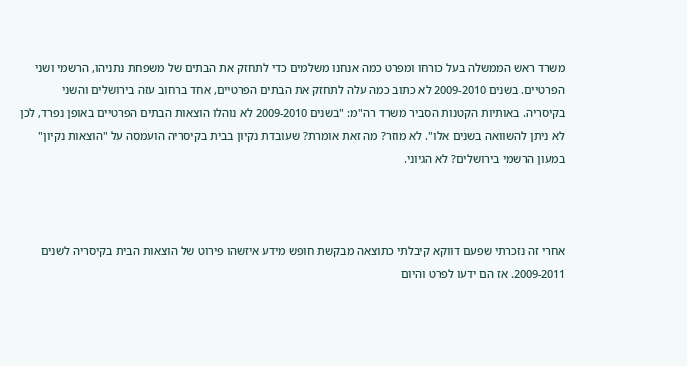משרד ראש הממשלה בעל כורחו ומפרט כמה אנחנו משלמים כדי לתחזק את הבתים של משפחת נתניהו, הרשמי ושני הפרטיים. בשנים 2009-2010 לא כתוב כמה עלה לתחזק את הבתים הפרטיים, אחד ברחוב עזה בירושלים והשני בקיסריה. באותיות הקטנות הסביר משרד רה"מ: "בשנים 2009-2010 לא נוהלו הוצאות הבתים הפרטיים באופן נפרד, לכן לא ניתן להשוואה בשנים אלו". לא מוזר? מה זאת אומרת? שעובדת נקיון בבית בקיסריה הועמסה על "הוצאות נקיון" במעון הרשמי בירושלים? לא הגיוני.



אחרי זה נזכרתי שפעם דווקא קיבלתי כתוצאה מבקשת חופש מידע איזשהו פירוט של הוצאות הבית בקיסריה לשנים 2009-2011. אז הם ידעו לפרט והיום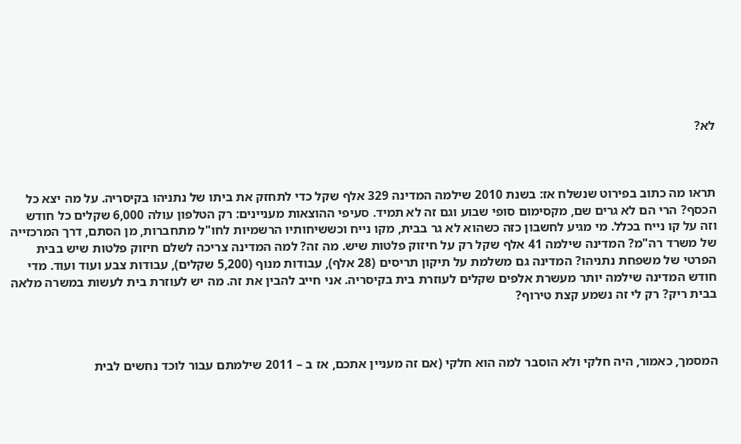לא?



תראו מה כתוב בפירוט שנשלח אז: בשנת 2010 שילמה המדינה 329 אלף שקל כדי לתחזק את ביתו של נתניהו בקיסריה. על מה יצא כל הכסף? הרי הם לא גרים שם, מקסימום סופי שבוע וגם זה לא תמיד. סעיפי ההוצאות מעניינים: רק הטלפון עולה 6,000 שקלים כל חודש וזה על קו נייח בכלל. מי מגיע לחשבון כזה כשהוא לא גר בבית, מקו נייח וכששיחותיו הרשמיות לחו"ל מתחברות, מן הסתם, דרך המרכזייה של משרד רה"מ? המדינה שילמה 41 אלף שקל רק על חיזוק פלטות שיש. מה זה? למה המדינה צריכה לשלם חיזוק פלטות שיש בבית הפרטי של משפחת נתניהו? המדינה גם משלמת על תיקון תריסים (28 אלף), עבודות מנוף (5,200 שקלים), עבודות צבע ועוד ועוד. מדי חודש המדינה שילמה יותר מעשרת אלפים שקלים לעוזרת בית בקיסריה. אני חייב להבין את זה. מה יש לעוזרת בית לעשות במשרה מלאה בבית ריק? רק לי זה נשמע קצת טירוף?



המסמך, כאמור, היה חלקי ולא הוסבר למה הוא חלקי (אם זה מעניין אתכם, אז ב – 2011 שילמתם עבור לוכד נחשים לבית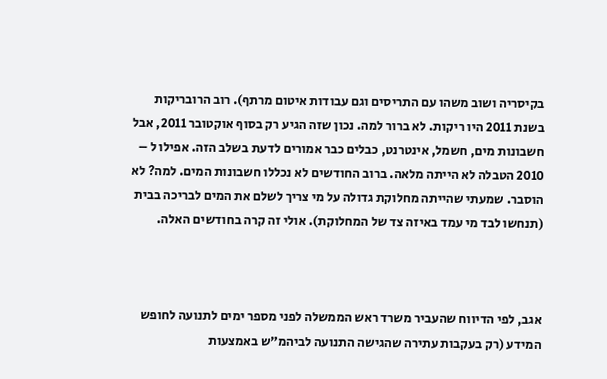בקיסריה ושוב משהו עם התריסים וגם עבודות איטום מרתף). רוב הרובריקות בשנת 2011 היו ריקות. לא ברור למה. נכון שזה הגיע רק בסוף אוקטובר 2011, אבל חשבונות מים, חשמל, אינטרנט, כבלים כבר אמורים לדעת בשלב הזה. אפילו ל – 2010 הטבלה לא הייתה מלאה. ברוב החודשים לא נכללו חשבונות המים. למה? לא הוסבר. שמעתי שהייתה מחלוקת גדולה על מי צריך לשלם את המים לבריכה בבית (תנחשו לבד מי עמד באיזה צד של המחלוקת). אולי זה קרה בחודשים האלה.



אגב, לפי הדיווח שהעביר משרד ראש הממשלה לפני מספר ימים לתנועה לחופש המידע (רק בעקבות עתירה שהגישה התנועה לביהמ"ש באמצעות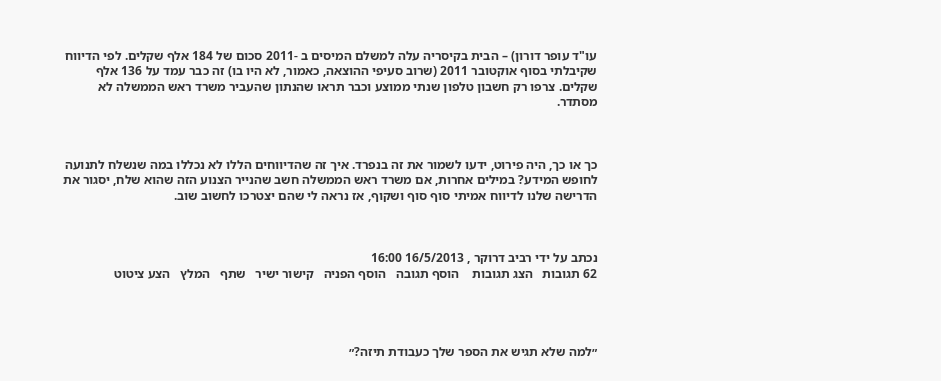עו"ד עופר דורון) – הבית בקיסריה עלה למשלם המיסים ב -2011 סכום של 184 אלף שקלים. לפי הדיווח שקיבלתי בסוף אוקטובר 2011 (שרוב סעיפי ההוצאה, כאמור, לא היו בו) זה כבר עמד על 136 אלף שקלים. צרפו רק חשבון טלפון שנתי ממוצע וכבר תראו שהנתון שהעביר משרד ראש הממשלה לא מסתדר.



כך או כך, היה פירוט, ידעו לשמור את זה בנפרד. איך זה שהדיווחים הללו לא נכללו במה שנשלח לתנועה לחופש המידע? במילים אחרות, אם משרד ראש הממשלה חשב שהנייר הצנוע הזה שהוא שלח, יסגור את הדרישה שלנו לדיווח אמיתי סוף סוף ושקוף, אז נראה לי שהם יצטרכו לחשוב שוב.



נכתב על ידי רביב דרוקר , 16/5/2013 16:00
62 תגובות   הצג תגובות    הוסף תגובה   הוסף הפניה   קישור ישיר   שתף   המלץ   הצע ציטוט




״למה שלא תגיש את הספר שלך כעבודת תיזה?״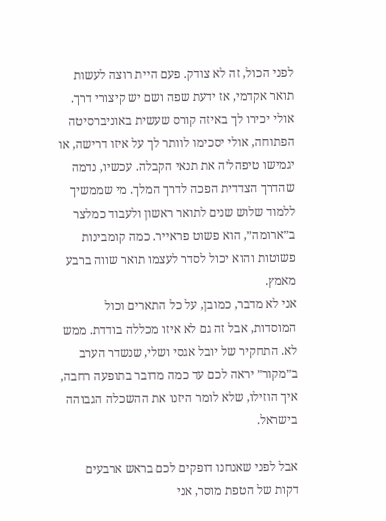לפני הכול, זה לא צודק. פעם היית רוצה לעשות תואר אקדמי, אז ידעת שפה ושם יש קיצורי דרך. אולי יכירו לך באיזה קורס שעשית באוניברסיטה הפתוחה, אולי יסכימו לוותר לך על איזו דרישה, או יגמישו טיפהל׳ה את תנאי הקבלה. עכשיו, נדמה שהדרך הצדדית הפכה לדרך המלך. מי שממשיך ללמוד שלוש שנים לתואר ראשון ולעבוד כמלצר ב״ארומה״, הוא פשוט פראייר. כמה קומבינות פשוטות והוא יכול לסדר לעצמו תואר שווה ברבע מאמץ.
אני לא מדבר, כמובן, על כל התארים וכול המוסדות, אבל זה גם לא איזו מכללה בודדת. ממש לא. התחקיר של יובל אגסי ושלי, שנשדר הערב ב״מקור״ יראה לכם עד כמה מדובר בתופעה רחבה, איך הוזילו, שלא לומר היזנו את ההשכלה הגבוהה בישראל.

אבל לפני שאנחנו דופקים לכם בראש ארבעים דקות של הטפת מוסר, אני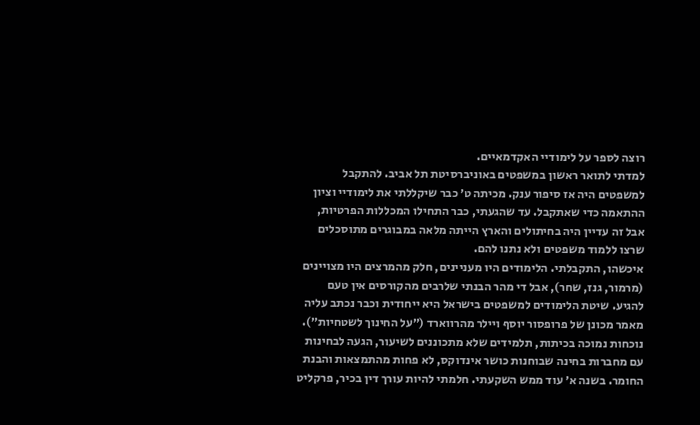רוצה לספר על לימודיי האקדמאיים.
למדתי לתואר ראשון במשפטים באוניברסיטת תל אביב. להתקבל למשפטים היה אז סיפור ענק. מכיתה ט׳ כבר שיקללתי את לימודיי וציון ההתאמה כדי שאתקבל. עד שהגעתי, כבר התחילו המכללות הפרטיות, אבל זה עדיין היה בחיתולים והארץ הייתה מלאה במבוגרים מתוסכלים שרצו ללמוד משפטים ולא נתנו להם.
איכשהו, התקבלתי. הלימודים היו מעניינים, חלק מהמרצים היו מצויינים (מרמור, גנז, שחר), אבל די מהר הבנתי שלרבים מהקורסים אין טעם להגיע. שיטת הלימודים למשפטים בישראל היא ייחודית וכבר נכתב עליה מאמר מכונן של פרופסור יוסף ויילר מהרווארד (״על החינוך לשטחיות״). נוכחות נמוכה בכיתות, תלמידים שלא מתכוננים לשיעור, הגעה לבחינות עם מחברות בחינה שבוחנות כושר אינדוקס, לא פחות מהתמצאות והבנת החומר. בשנה א׳ עוד ממש השקעתי. חלמתי להיות עורך דין בכיר, פרקליט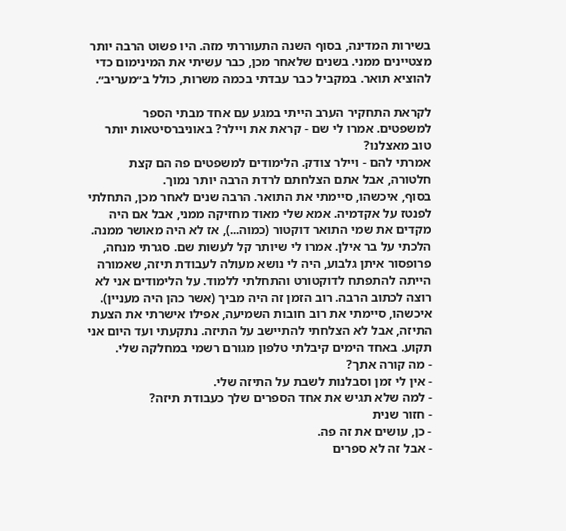בשירות המדינה, בסוף השנה התעוררתי מזה. היו פשוט הרבה יותר מצטיינים ממני. בשנים שלאחר מכן, כבר עשיתי את המינימום כדי להוציא תואר. במקביל כבר עבדתי בכמה משרות, כולל ב״מעריב״.

לקראת התחקיר הערב הייתי במגע עם אחד מבתי הספר למשפטים. אמרו לי שם - קראת את ויילר? באוניברסיטאות יותר טוב מאצלנו?
אמרתי להם - ויילר צודק. הלימודים למשפטים פה הם קצת חלטורה, אבל אתם הצלחתם לרדת הרבה יותר נמוך.
בסוף, איכשהו, סיימתי את התואר. הרבה שנים לאחר מכן, התחלתי לפנטז על אקדמיה. אמא שלי מאוד מחזיקה ממני, אבל אם היה מקדים את שמי התואר דוקטור (כמוה...), אז לא היה מאושר ממנה. הלכתי על בר אילן. אמרו לי שיותר קל לעשות שם. סגרתי מנחה, פרופסור איתן גלבוע, היה לי נושא מעולה לעבודת תיזה, שאמורה הייתה להתפתח לדוקטורט והתחלתי ללמוד. על הלימודים אני לא רוצה לכתוב הרבה. רוב הזמן זה היה מביך (אשר כהן היה מעניין). איכשהו, סיימתי את רוב חובות השמיעה, אפילו אישרתי את הצעת התיזה, אבל לא הצלחתי להתיישב על התיזה. נתקעתי ועד היום אני תקוע. באחד הימים קיבלתי טלפון מגורם רשמי במחלקה שלי.
- מה קורה אתך?
- אין לי זמן וסבלנות לשבת על התיזה שלי.
- למה שלא תגיש את אחד הספרים שלך כעבודת תיזה?
- חזור שנית
- כן, עושים את זה פה.
- אבל זה לא ספרים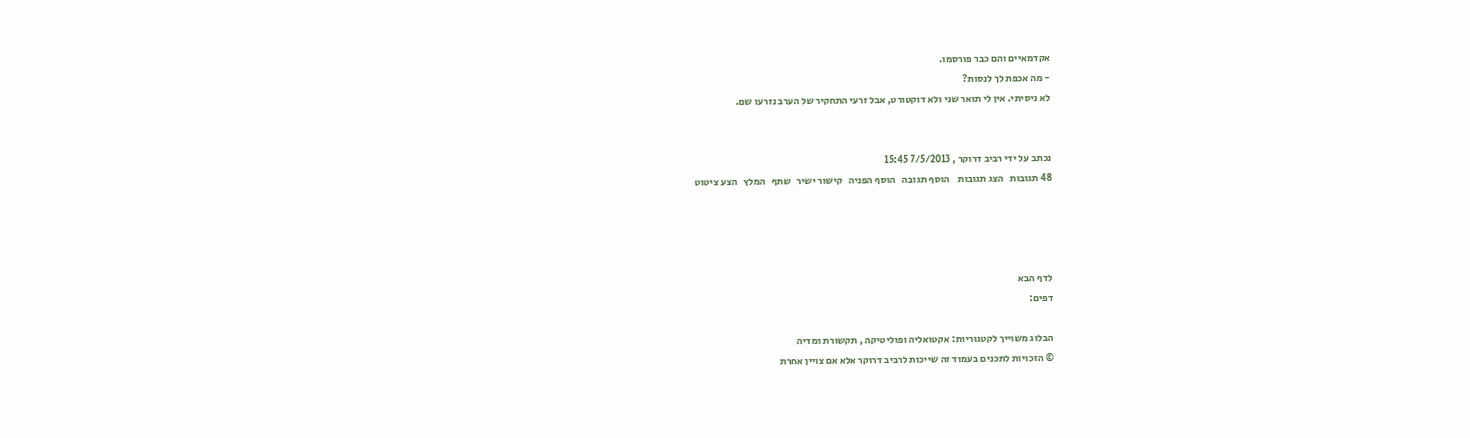אקדמאיים והם כבר פורסמו.
- מה אכפת לך לנסות?
לא ניסיתי. אין לי תואר שני ולא דוקטורט, אבל זרעי התחקיר של הערב נזרעו שם.


נכתב על ידי רביב דרוקר , 7/5/2013 15:45
48 תגובות   הצג תגובות    הוסף תגובה   הוסף הפניה   קישור ישיר   שתף   המלץ   הצע ציטוט




לדף הבא
דפים:

הבלוג משוייך לקטגוריות: אקטואליה ופוליטיקה , תקשורת ומדיה
© הזכויות לתכנים בעמוד זה שייכות לרביב דרוקר אלא אם צויין אחרת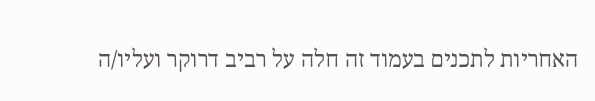האחריות לתכנים בעמוד זה חלה על רביב דרוקר ועליו/ה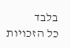בלבד
כל הזכויות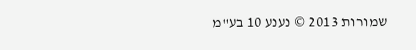שמורות 2013 © נענע 10 בע"מ